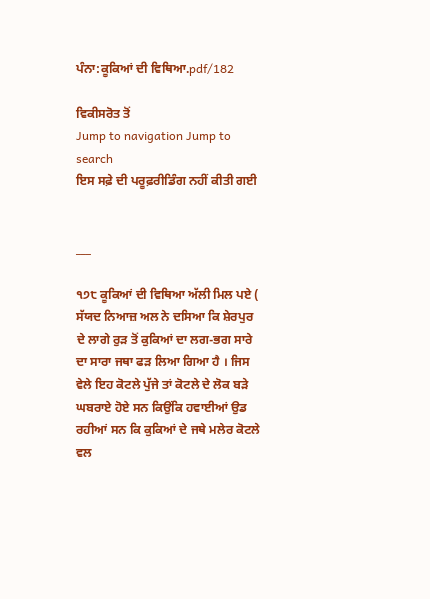ਪੰਨਾ:ਕੂਕਿਆਂ ਦੀ ਵਿਥਿਆ.pdf/182

ਵਿਕੀਸਰੋਤ ਤੋਂ
Jump to navigation Jump to search
ਇਸ ਸਫ਼ੇ ਦੀ ਪਰੂਫ਼ਰੀਡਿੰਗ ਨਹੀਂ ਕੀਤੀ ਗਈ


___

੧੭੮ ਕੂਕਿਆਂ ਦੀ ਵਿਥਿਆ ਅੱਲੀ ਮਿਲ ਪਏ ( ਸੱਯਦ ਨਿਆਜ਼ ਅਲ ਨੇ ਦਸਿਆ ਕਿ ਸ਼ੇਰਪੁਰ ਦੇ ਲਾਗੇ ਰੁੜ ਤੋਂ ਕੁਕਿਆਂ ਦਾ ਲਗ-ਭਗ ਸਾਰੇ ਦਾ ਸਾਰਾ ਜਥਾ ਫੜ ਲਿਆ ਗਿਆ ਹੈ । ਜਿਸ ਵੇਲੇ ਇਹ ਕੋਟਲੇ ਪੁੱਜੇ ਤਾਂ ਕੋਟਲੇ ਦੇ ਲੋਕ ਬੜੇ ਘਬਰਾਏ ਹੋਏ ਸਨ ਕਿਉਂਕਿ ਹਵਾਈਆਂ ਉਡ ਰਹੀਆਂ ਸਨ ਕਿ ਕੁਕਿਆਂ ਦੇ ਜਥੇ ਮਲੇਰ ਕੋਟਲੇ ਵਲ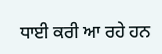ਧਾਈ ਕਰੀ ਆ ਰਹੇ ਹਨ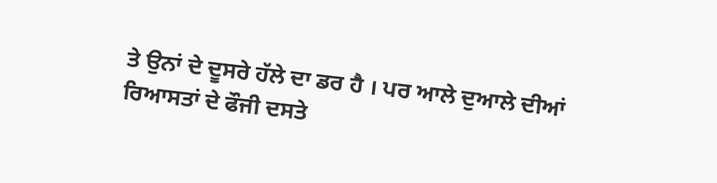ਤੇ ਉਨਾਂ ਦੇ ਦੂਸਰੇ ਹੱਲੇ ਦਾ ਡਰ ਹੈ । ਪਰ ਆਲੇ ਦੁਆਲੇ ਦੀਆਂ ਰਿਆਸਤਾਂ ਦੇ ਫੌਜੀ ਦਸਤੇ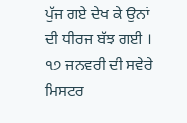ਪੁੱਜ ਗਏ ਦੇਖ ਕੇ ਉਨਾਂ ਦੀ ਧੀਰਜ ਬੱਝ ਗਈ । ੧੭ ਜਨਵਰੀ ਦੀ ਸਵੇਰੇ ਮਿਸਟਰ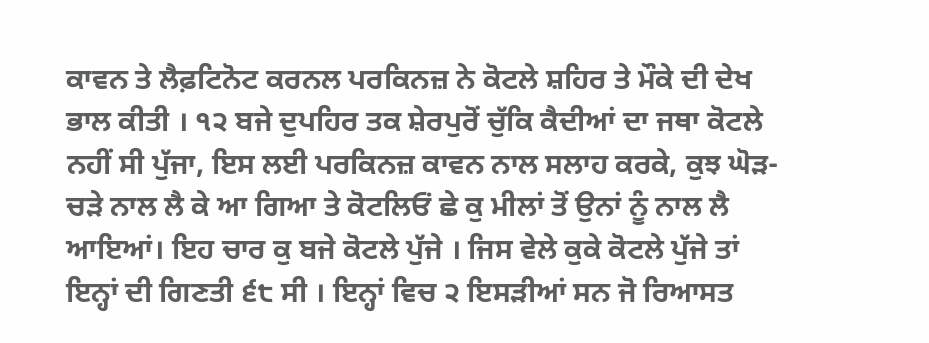ਕਾਵਨ ਤੇ ਲੈਫ਼ਟਿਨੋਟ ਕਰਨਲ ਪਰਕਿਨਜ਼ ਨੇ ਕੋਟਲੇ ਸ਼ਹਿਰ ਤੇ ਮੌਕੇ ਦੀ ਦੇਖ ਭਾਲ ਕੀਤੀ । ੧੨ ਬਜੇ ਦੁਪਹਿਰ ਤਕ ਸ਼ੇਰਪੁਰੋਂ ਚੁੱਕਿ ਕੈਦੀਆਂ ਦਾ ਜਥਾ ਕੋਟਲੇ ਨਹੀਂ ਸੀ ਪੁੱਜਾ, ਇਸ ਲਈ ਪਰਕਿਨਜ਼ ਕਾਵਨ ਨਾਲ ਸਲਾਹ ਕਰਕੇ, ਕੁਝ ਘੋੜ-ਚੜੇ ਨਾਲ ਲੈ ਕੇ ਆ ਗਿਆ ਤੇ ਕੋਟਲਿਓਂ ਛੇ ਕੁ ਮੀਲਾਂ ਤੋਂ ਉਨਾਂ ਨੂੰ ਨਾਲ ਲੈ ਆਇਆਂ। ਇਹ ਚਾਰ ਕੁ ਬਜੇ ਕੋਟਲੇ ਪੁੱਜੇ । ਜਿਸ ਵੇਲੇ ਕੁਕੇ ਕੋਟਲੇ ਪੁੱਜੇ ਤਾਂ ਇਨ੍ਹਾਂ ਦੀ ਗਿਣਤੀ ੬੮ ਸੀ । ਇਨ੍ਹਾਂ ਵਿਚ ੨ ਇਸੜੀਆਂ ਸਨ ਜੋ ਰਿਆਸਤ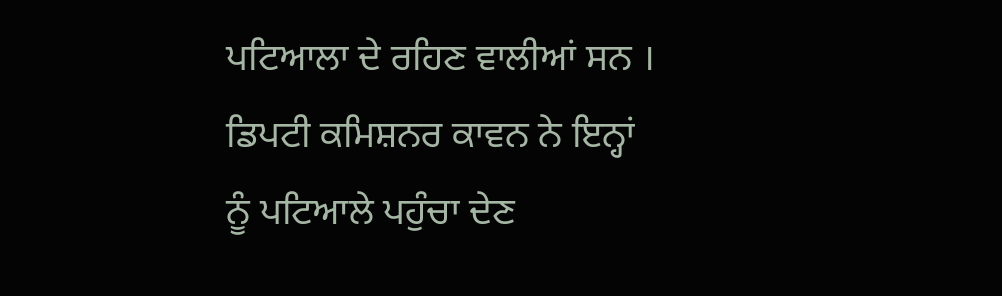ਪਟਿਆਲਾ ਦੇ ਰਹਿਣ ਵਾਲੀਆਂ ਸਨ । ਡਿਪਟੀ ਕਮਿਸ਼ਨਰ ਕਾਵਨ ਨੇ ਇਨ੍ਹਾਂ ਨੂੰ ਪਟਿਆਲੇ ਪਹੁੰਚਾ ਦੇਣ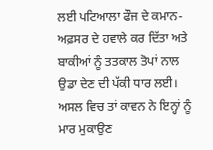ਲਈ ਪਟਿਆਲਾ ਫੌਜ ਦੇ ਕਮਾਨ-ਅਫ਼ਸਰ ਦੇ ਹਵਾਲੇ ਕਰ ਦਿੱਤਾ ਅਤੇ ਬਾਕੀਆਂ ਨੂੰ ਤਤਕਾਲ ਤੋਪਾਂ ਨਾਲ ਉਡਾ ਦੇਣ ਦੀ ਪੱਕੀ ਧਾਰ ਲਈ। ਅਸਲ ਵਿਚ ਤਾਂ ਕਾਵਨ ਨੇ ਇਨ੍ਹਾਂ ਨੂੰ ਮਾਰ ਮੁਕਾਉਣ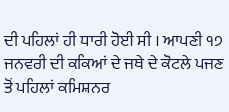ਦੀ ਪਹਿਲਾਂ ਹੀ ਧਾਰੀ ਹੋਈ ਸੀ । ਆਪਣੀ ੧੭ ਜਨਵਰੀ ਦੀ ਕਕਿਆਂ ਦੇ ਜਥੇ ਦੇ ਕੋਟਲੇ ਪਜਣ ਤੋਂ ਪਹਿਲਾਂ ਕਮਿਸ਼ਨਰ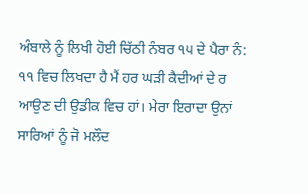ਅੰਬਾਲੇ ਨੂੰ ਲਿਖੀ ਹੋਈ ਚਿੱਠੀ ਨੰਬਰ ੧੫ ਦੇ ਪੈਰਾ ਨੰ: ੧੧ ਵਿਚ ਲਿਖਦਾ ਹੈ ਮੈਂ ਹਰ ਘੜੀ ਕੈਦੀਆਂ ਦੇ ਰ ਆਉਣ ਦੀ ਉਡੀਕ ਵਿਚ ਹਾਂ। ਮੇਰਾ ਇਰਾਦਾ ਉਨਾਂ ਸਾਰਿਆਂ ਨੂੰ ਜੋ ਮਲੌਦ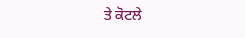ਤੇ ਕੋਟਲੇ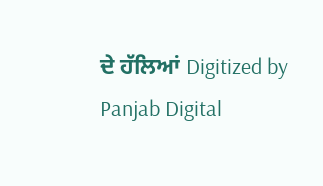ਦੇ ਹੱਲਿਆਂ Digitized by Panjab Digital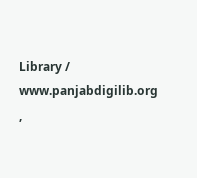Library / www.panjabdigilib.org ,